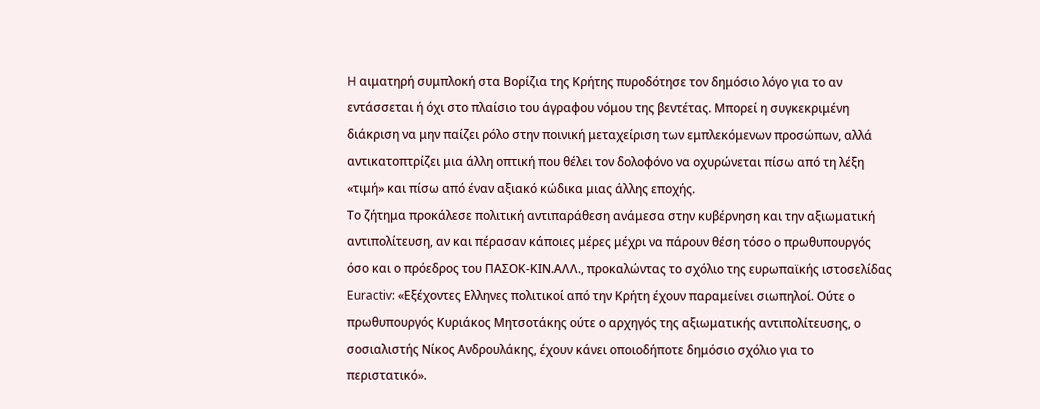H αιματηρή συμπλοκή στα Βορίζια της Κρήτης πυροδότησε τον δημόσιο λόγο για το αν εντάσσεται ή όχι στο πλαίσιο του άγραφου νόμου της βεντέτας. Μπορεί η συγκεκριμένη διάκριση να μην παίζει ρόλο στην ποινική μεταχείριση των εμπλεκόμενων προσώπων, αλλά αντικατοπτρίζει μια άλλη οπτική που θέλει τον δολοφόνο να οχυρώνεται πίσω από τη λέξη «τιμή» και πίσω από έναν αξιακό κώδικα μιας άλλης εποχής.
Το ζήτημα προκάλεσε πολιτική αντιπαράθεση ανάμεσα στην κυβέρνηση και την αξιωματική αντιπολίτευση, αν και πέρασαν κάποιες μέρες μέχρι να πάρουν θέση τόσο ο πρωθυπουργός όσο και ο πρόεδρος του ΠΑΣΟΚ-ΚΙΝ.ΑΛΛ., προκαλώντας το σχόλιο της ευρωπαϊκής ιστοσελίδας Euractiv: «Εξέχοντες Ελληνες πολιτικοί από την Κρήτη έχουν παραμείνει σιωπηλοί. Ούτε ο πρωθυπουργός Κυριάκος Μητσοτάκης ούτε ο αρχηγός της αξιωματικής αντιπολίτευσης, ο σοσιαλιστής Νίκος Ανδρουλάκης, έχουν κάνει οποιοδήποτε δημόσιο σχόλιο για το περιστατικό».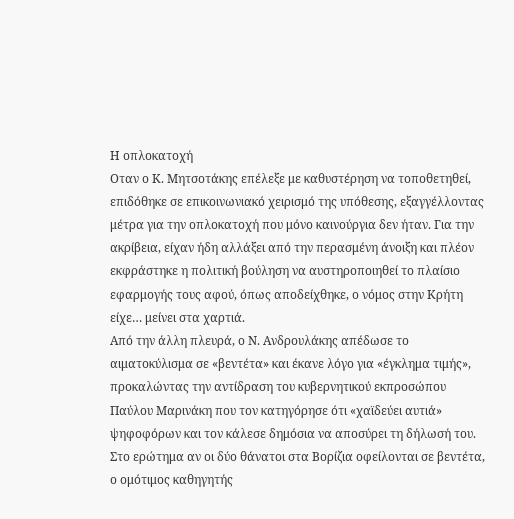Η οπλοκατοχή
Οταν ο Κ. Μητσοτάκης επέλεξε με καθυστέρηση να τοποθετηθεί, επιδόθηκε σε επικοινωνιακό χειρισμό της υπόθεσης, εξαγγέλλοντας μέτρα για την οπλοκατοχή που μόνο καινούργια δεν ήταν. Για την ακρίβεια, είχαν ήδη αλλάξει από την περασμένη άνοιξη και πλέον εκφράστηκε η πολιτική βούληση να αυστηροποιηθεί το πλαίσιο εφαρμογής τους αφού, όπως αποδείχθηκε, ο νόμος στην Κρήτη είχε… μείνει στα χαρτιά.
Από την άλλη πλευρά, ο Ν. Ανδρουλάκης απέδωσε το αιματοκύλισμα σε «βεντέτα» και έκανε λόγο για «έγκλημα τιμής», προκαλώντας την αντίδραση του κυβερνητικού εκπροσώπου Παύλου Μαρινάκη που τον κατηγόρησε ότι «χαϊδεύει αυτιά» ψηφοφόρων και τον κάλεσε δημόσια να αποσύρει τη δήλωσή του.
Στο ερώτημα αν οι δύο θάνατοι στα Βορίζια οφείλονται σε βεντέτα, ο ομότιμος καθηγητής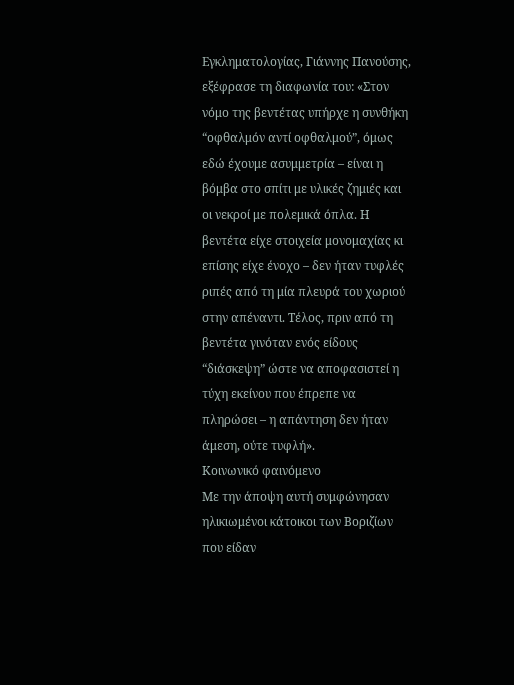Εγκληματολογίας, Γιάννης Πανούσης, εξέφρασε τη διαφωνία του: «Στον νόμο της βεντέτας υπήρχε η συνθήκη “οφθαλμόν αντί οφθαλμού”, όμως εδώ έχουμε ασυμμετρία – είναι η βόμβα στο σπίτι με υλικές ζημιές και οι νεκροί με πολεμικά όπλα. Η βεντέτα είχε στοιχεία μονομαχίας κι επίσης είχε ένοχο – δεν ήταν τυφλές ριπές από τη μία πλευρά του χωριού στην απέναντι. Τέλος, πριν από τη βεντέτα γινόταν ενός είδους “διάσκεψη” ώστε να αποφασιστεί η τύχη εκείνου που έπρεπε να πληρώσει – η απάντηση δεν ήταν άμεση, ούτε τυφλή».
Κοινωνικό φαινόμενο
Με την άποψη αυτή συμφώνησαν ηλικιωμένοι κάτοικοι των Βοριζίων που είδαν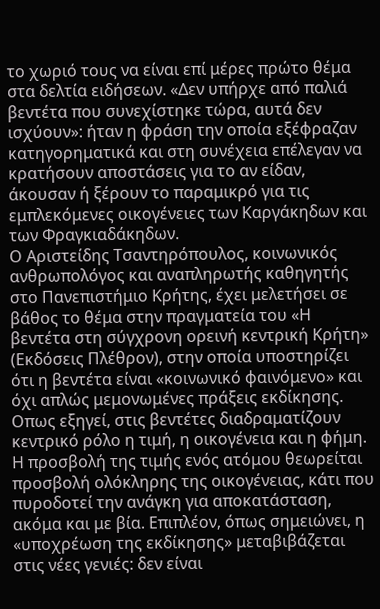το χωριό τους να είναι επί μέρες πρώτο θέμα στα δελτία ειδήσεων. «Δεν υπήρχε από παλιά βεντέτα που συνεχίστηκε τώρα, αυτά δεν ισχύουν»: ήταν η φράση την οποία εξέφραζαν κατηγορηματικά και στη συνέχεια επέλεγαν να κρατήσουν αποστάσεις για το αν είδαν, άκουσαν ή ξέρουν το παραμικρό για τις εμπλεκόμενες οικογένειες των Καργάκηδων και των Φραγκιαδάκηδων.
Ο Αριστείδης Τσαντηρόπουλος, κοινωνικός ανθρωπολόγος και αναπληρωτής καθηγητής στο Πανεπιστήμιο Κρήτης, έχει μελετήσει σε βάθος το θέμα στην πραγματεία του «Η βεντέτα στη σύγχρονη ορεινή κεντρική Κρήτη» (Εκδόσεις Πλέθρον), στην οποία υποστηρίζει ότι η βεντέτα είναι «κοινωνικό φαινόμενο» και όχι απλώς μεμονωμένες πράξεις εκδίκησης. Οπως εξηγεί, στις βεντέτες διαδραματίζουν κεντρικό ρόλο η τιμή, η οικογένεια και η φήμη. Η προσβολή της τιμής ενός ατόμου θεωρείται προσβολή ολόκληρης της οικογένειας, κάτι που πυροδοτεί την ανάγκη για αποκατάσταση, ακόμα και με βία. Επιπλέον, όπως σημειώνει, η «υποχρέωση της εκδίκησης» μεταβιβάζεται στις νέες γενιές: δεν είναι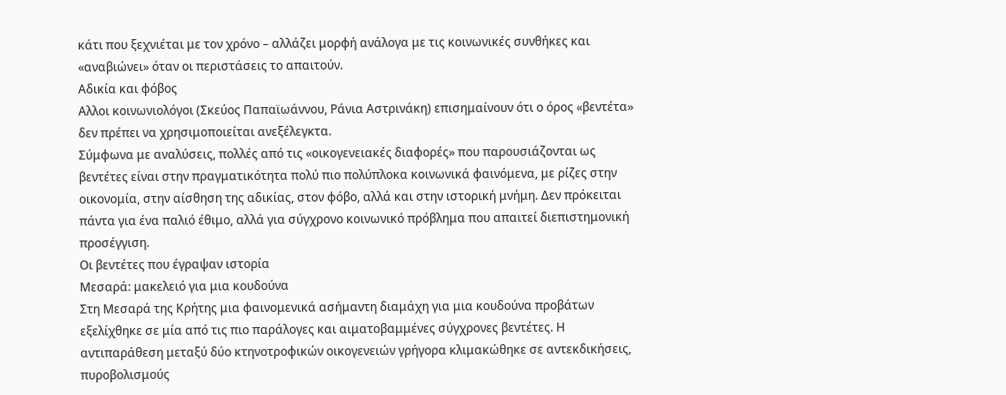κάτι που ξεχνιέται με τον χρόνο – αλλάζει μορφή ανάλογα με τις κοινωνικές συνθήκες και «αναβιώνει» όταν οι περιστάσεις το απαιτούν.
Αδικία και φόβος
Αλλοι κοινωνιολόγοι (Σκεύος Παπαϊωάννου, Ράνια Αστρινάκη) επισημαίνουν ότι ο όρος «βεντέτα» δεν πρέπει να χρησιμοποιείται ανεξέλεγκτα.
Σύμφωνα με αναλύσεις, πολλές από τις «οικογενειακές διαφορές» που παρουσιάζονται ως βεντέτες είναι στην πραγματικότητα πολύ πιο πολύπλοκα κοινωνικά φαινόμενα, με ρίζες στην οικονομία, στην αίσθηση της αδικίας, στον φόβο, αλλά και στην ιστορική μνήμη. Δεν πρόκειται πάντα για ένα παλιό έθιμο, αλλά για σύγχρονο κοινωνικό πρόβλημα που απαιτεί διεπιστημονική προσέγγιση.
Οι βεντέτες που έγραψαν ιστορία
Μεσαρά: μακελειό για μια κουδούνα
Στη Μεσαρά της Κρήτης μια φαινομενικά ασήμαντη διαμάχη για μια κουδούνα προβάτων εξελίχθηκε σε μία από τις πιο παράλογες και αιματοβαμμένες σύγχρονες βεντέτες. Η αντιπαράθεση μεταξύ δύο κτηνοτροφικών οικογενειών γρήγορα κλιμακώθηκε σε αντεκδικήσεις, πυροβολισμούς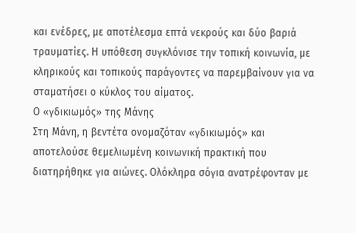και ενέδρες, με αποτέλεσμα επτά νεκρούς και δύο βαριά τραυματίες. Η υπόθεση συγκλόνισε την τοπική κοινωνία, με κληρικούς και τοπικούς παράγοντες να παρεμβαίνουν για να σταματήσει ο κύκλος του αίματος.
Ο «γδικιωμός» της Μάνης
Στη Μάνη, η βεντέτα ονομαζόταν «γδικιωμός» και αποτελούσε θεμελιωμένη κοινωνική πρακτική που διατηρήθηκε για αιώνες. Ολόκληρα σόγια ανατρέφονταν με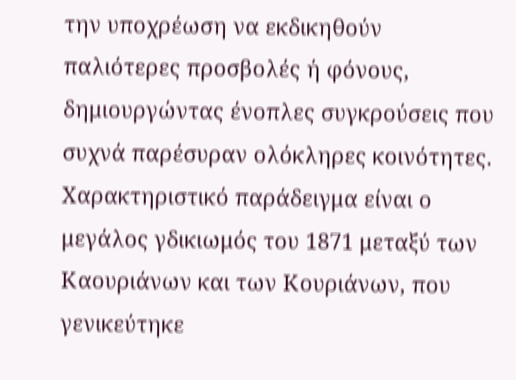την υποχρέωση να εκδικηθούν παλιότερες προσβολές ή φόνους, δημιουργώντας ένοπλες συγκρούσεις που συχνά παρέσυραν ολόκληρες κοινότητες. Χαρακτηριστικό παράδειγμα είναι ο μεγάλος γδικιωμός του 1871 μεταξύ των Καουριάνων και των Κουριάνων, που γενικεύτηκε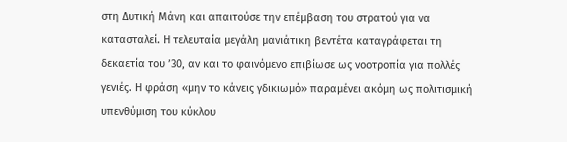στη Δυτική Μάνη και απαιτούσε την επέμβαση του στρατού για να κατασταλεί. Η τελευταία μεγάλη μανιάτικη βεντέτα καταγράφεται τη δεκαετία του ’30, αν και το φαινόμενο επιβίωσε ως νοοτροπία για πολλές γενιές. Η φράση «μην το κάνεις γδικιωμό» παραμένει ακόμη ως πολιτισμική υπενθύμιση του κύκλου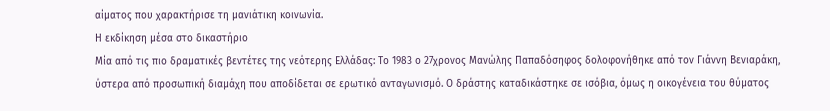αίματος που χαρακτήρισε τη μανιάτικη κοινωνία.
Η εκδίκηση μέσα στο δικαστήριο
Μία από τις πιο δραματικές βεντέτες της νεότερης Ελλάδας: Το 1983 ο 27χρονος Μανώλης Παπαδόσηφος δολοφονήθηκε από τον Γιάννη Βενιαράκη, ύστερα από προσωπική διαμάχη που αποδίδεται σε ερωτικό ανταγωνισμό. Ο δράστης καταδικάστηκε σε ισόβια, όμως η οικογένεια του θύματος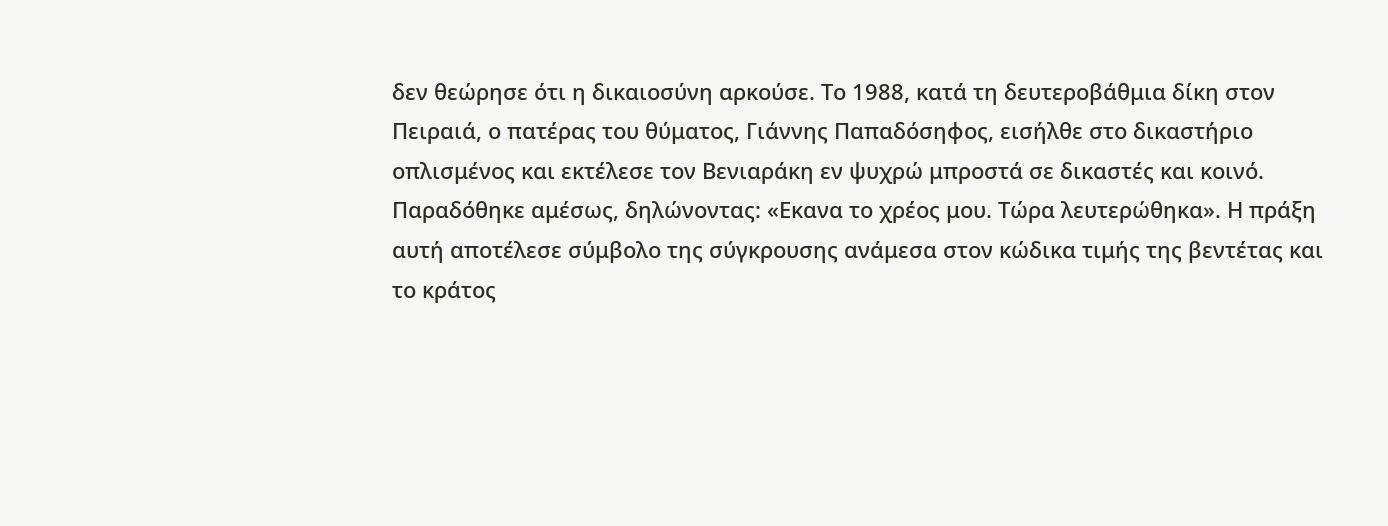δεν θεώρησε ότι η δικαιοσύνη αρκούσε. Το 1988, κατά τη δευτεροβάθμια δίκη στον Πειραιά, ο πατέρας του θύματος, Γιάννης Παπαδόσηφος, εισήλθε στο δικαστήριο οπλισμένος και εκτέλεσε τον Βενιαράκη εν ψυχρώ μπροστά σε δικαστές και κοινό. Παραδόθηκε αμέσως, δηλώνοντας: «Εκανα το χρέος μου. Τώρα λευτερώθηκα». Η πράξη αυτή αποτέλεσε σύμβολο της σύγκρουσης ανάμεσα στον κώδικα τιμής της βεντέτας και το κράτος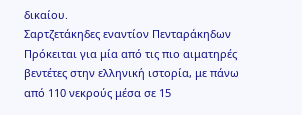δικαίου.
Σαρτζετάκηδες εναντίον Πενταράκηδων
Πρόκειται για μία από τις πιο αιματηρές βεντέτες στην ελληνική ιστορία, με πάνω από 110 νεκρούς μέσα σε 15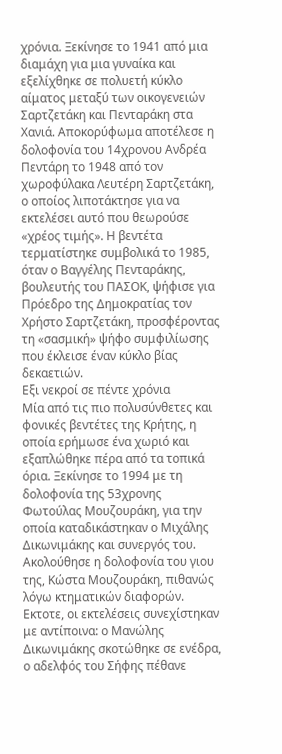χρόνια. Ξεκίνησε το 1941 από μια διαμάχη για μια γυναίκα και εξελίχθηκε σε πολυετή κύκλο αίματος μεταξύ των οικογενειών Σαρτζετάκη και Πενταράκη στα Χανιά. Αποκορύφωμα αποτέλεσε η δολοφονία του 14χρονου Ανδρέα Πεντάρη το 1948 από τον χωροφύλακα Λευτέρη Σαρτζετάκη, ο οποίος λιποτάκτησε για να εκτελέσει αυτό που θεωρούσε «χρέος τιμής». Η βεντέτα τερματίστηκε συμβολικά το 1985, όταν ο Βαγγέλης Πενταράκης, βουλευτής του ΠΑΣΟΚ, ψήφισε για Πρόεδρο της Δημοκρατίας τον Χρήστο Σαρτζετάκη, προσφέροντας τη «σασμική» ψήφο συμφιλίωσης που έκλεισε έναν κύκλο βίας δεκαετιών.
Εξι νεκροί σε πέντε χρόνια
Μία από τις πιο πολυσύνθετες και φονικές βεντέτες της Κρήτης, η οποία ερήμωσε ένα χωριό και εξαπλώθηκε πέρα από τα τοπικά όρια. Ξεκίνησε το 1994 με τη δολοφονία της 53χρονης Φωτούλας Μουζουράκη, για την οποία καταδικάστηκαν ο Μιχάλης Δικωνιμάκης και συνεργός του. Ακολούθησε η δολοφονία του γιου της, Κώστα Μουζουράκη, πιθανώς λόγω κτηματικών διαφορών. Εκτοτε, οι εκτελέσεις συνεχίστηκαν με αντίποινα: ο Μανώλης Δικωνιμάκης σκοτώθηκε σε ενέδρα, ο αδελφός του Σήφης πέθανε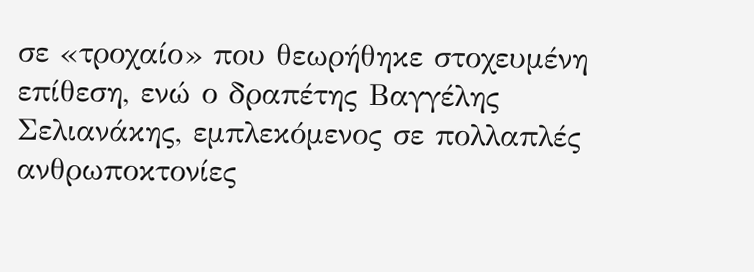σε «τροχαίο» που θεωρήθηκε στοχευμένη επίθεση, ενώ ο δραπέτης Βαγγέλης Σελιανάκης, εμπλεκόμενος σε πολλαπλές ανθρωποκτονίες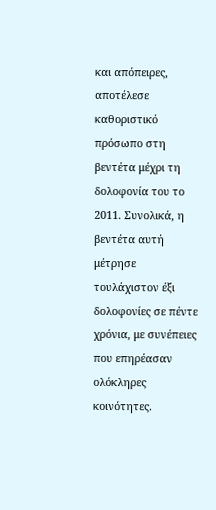και απόπειρες, αποτέλεσε καθοριστικό πρόσωπο στη βεντέτα μέχρι τη δολοφονία του το 2011. Συνολικά, η βεντέτα αυτή μέτρησε τουλάχιστον έξι δολοφονίες σε πέντε χρόνια, με συνέπειες που επηρέασαν ολόκληρες κοινότητες.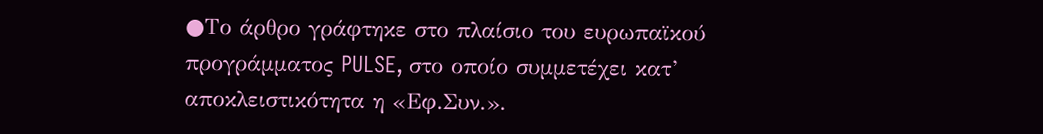●Το άρθρο γράφτηκε στο πλαίσιο του ευρωπαϊκού προγράμματος PULSE, στο οποίο συμμετέχει κατ’ αποκλειστικότητα η «Εφ.Συν.».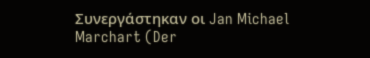Συνεργάστηκαν οι Jan Michael Marchart (Der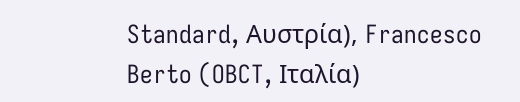Standard, Αυστρία), Francesco Berto (OBCT, Ιταλία)